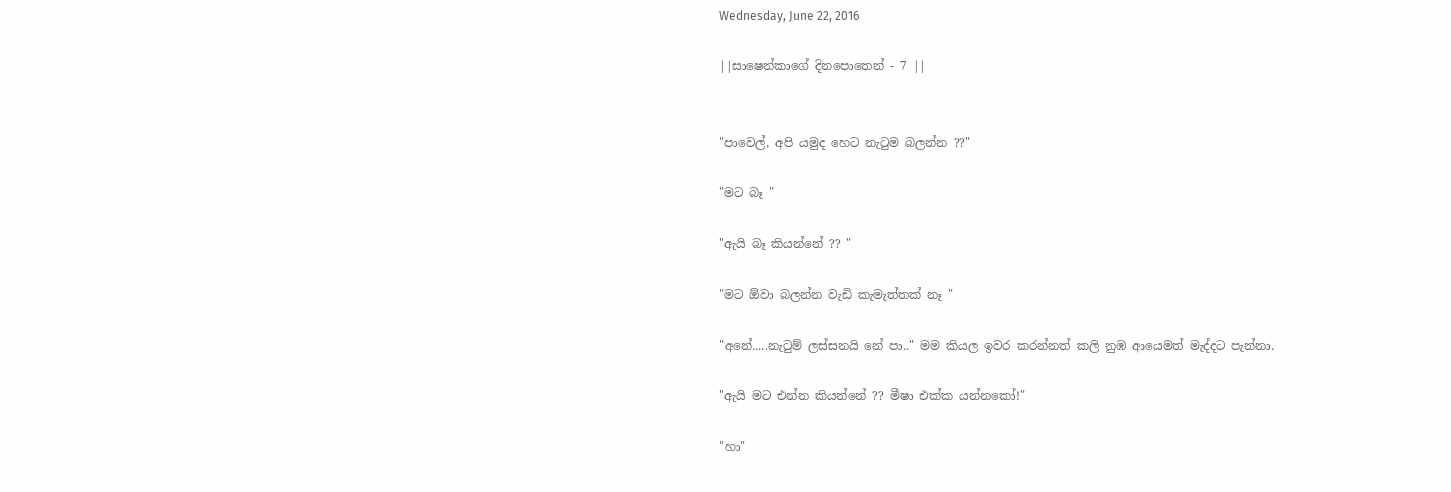Wednesday, June 22, 2016

||සාෂෙන්කාගේ දිනපොතෙන් - 7 ||


"පාවෙල්, අපි යමුද හෙට නැටුම බලන්න ??"

"මට බෑ "

"ඇයි බෑ කියන්නේ ?? "

"මට ඕවා බලන්න වැඩි කැමැත්තක් නෑ "

"අනේ.....නැටුම් ලස්සනයි නේ පා.." මම කියල ඉවර කරන්නත් කලි නුඹ ආයෙමත් මැද්දට පැන්නා.

"ඇයි මට එන්න කියන්නේ ?? මීෂා එක්ක යන්නකෝ!"

"හා"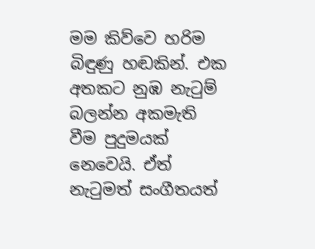මම කිව්වෙ හරිම බිඳුණු හඬකින්. එක අතකට නුඹ නැටුම් බලන්න අකමැති වීම පුදුමයක් නෙවෙයි. ඒත් නැටුමත් සංගීතයත්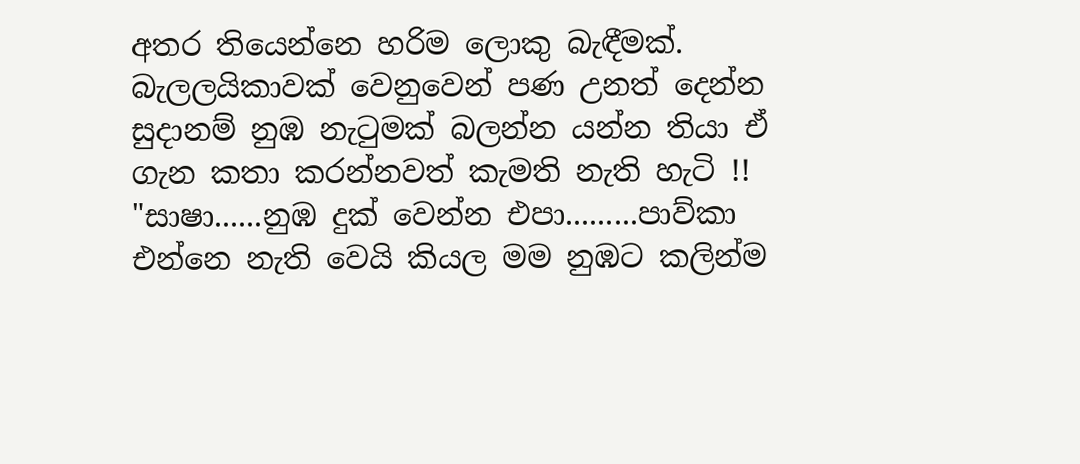අතර තියෙන්නෙ හරිම ලොකු බැඳීමක්. බැලලයිකාවක් වෙනුවෙන් පණ උනත් දෙන්න සුදානම් නුඹ නැටුමක් බලන්න යන්න තියා ඒ ගැන කතා කරන්නවත් කැමති නැති හැටි !! "සාෂා......නුඹ දුක් වෙන්න එපා.........පාව්කා එන්නෙ නැති වෙයි කියල මම නුඹට කලින්ම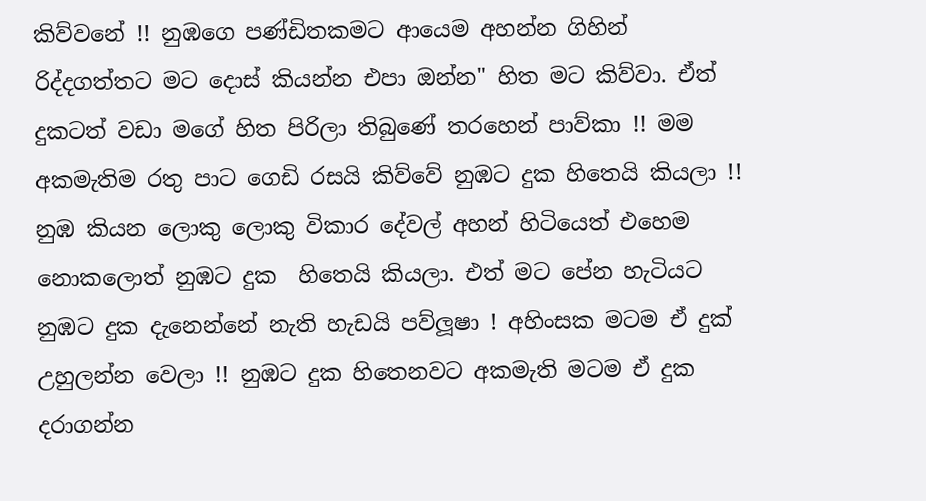කිව්වනේ !! නුඹගෙ පණ්ඩිතකමට ආයෙම අහන්න ගිහින් රිද්දගත්තට මට දොස් කියන්න එපා ඔන්න" හිත මට කිව්වා. ඒත් දුකටත් වඩා මගේ හිත පිරිලා තිබුණේ තරහෙන් පාව්කා !! මම අකමැතිම රතු පාට ගෙඩි රසයි කිව්වේ නුඹට දුක හිතෙයි කියලා !! නුඹ කියන ලොකු ලොකු විකාර දේවල් අහන් හිටියෙත් එහෙම නොකලොත් නුඹට දුක  හිතෙයි කියලා. එත් මට පේන හැටියට නුඹට දුක දැනෙන්නේ නැති හැඩයි පව්ලූෂා ! අහිංසක මටම ඒ දුක් උහුලන්න වෙලා !! නුඹට දුක හිතෙනවට අකමැති මටම ඒ දුක දරාගන්න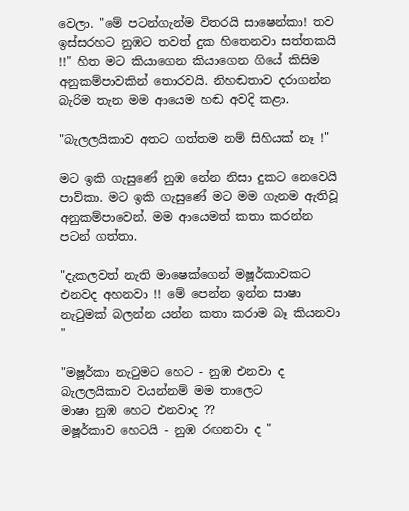වෙලා. "මේ පටන්ගැන්ම විතරයි සාෂෙන්කා! තව ඉස්සරහට නුඹට තවත් දුක හිතෙනවා සත්තකයි !!" හිත මට කියාගෙන කියාගෙන ගියේ කිසිම අනුකම්පාවකින් තොරවයි. නිහඬතාව දරාගන්න බැරිම තැන මම ආයෙම හඬ අවදි කළා.

"බැලලයිකාව අතට ගත්තම නම් සිහියක් නෑ !"

මට ඉකි ගැසුණේ නුඹ නේන නිසා දුකට නෙවෙයි පාව්කා. මට ඉකි ගැසුණේ මට මම ගැනම ඇතිවූ අනුකම්පාවෙන්. මම ආයෙමත් කතා කරන්න පටන් ගත්තා.

"දැකලවත් නැති මාෂෙක්‌ගෙන් මෂූර්කාවකට එනවද අහනවා !! මේ පෙන්න ඉන්න සාෂා නැටුමක් බලන්න යන්න කතා කරාම බෑ කියනවා "

"මෂූර්කා නැටුමට හෙට - නුඹ එනවා ද
බැලලයිකාව වයන්නම් මම තාලෙට
මාෂා නුඹ හෙට එනවාද ??
මෂූර්කාව හෙටයි - නුඹ රඟනවා ද "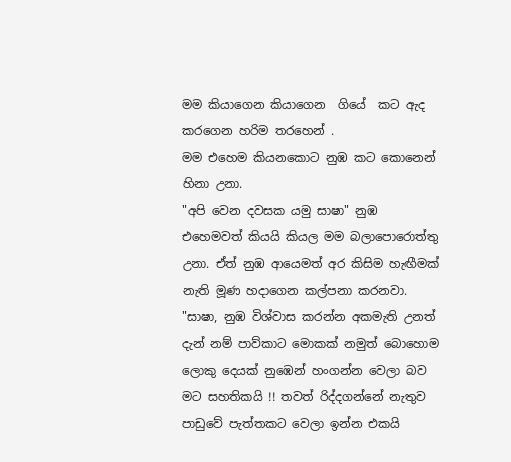මම කියාගෙන කියාගෙන  ගියේ  කට ඇද කරගෙන හරිම තරහෙන් .
මම එහෙම කියනකොට නුඹ කට කොනෙන් හිනා උනා.
"අපි වෙන දවසක යමු සාෂා" නුඹ එහෙමවත් කියයි කියල මම බලාපොරොත්තු උනා. ඒත් නුඹ ආයෙමත් අර කිසිම හැඟීමක් නැති මූණ හදාගෙන කල්පනා කරනවා.
"සාෂා, නුඹ විශ්වාස කරන්න අකමැති උනත් දැන් නම් පාව්කාට මොකක් නමුත් බොහොම ලොකු දෙයක් නුඹෙන් හංගන්න වෙලා බව මට සහතිකයි !! තවත් රිද්දගන්නේ නැතුව පාඩුවේ පැත්තකට වෙලා ඉන්න එකයි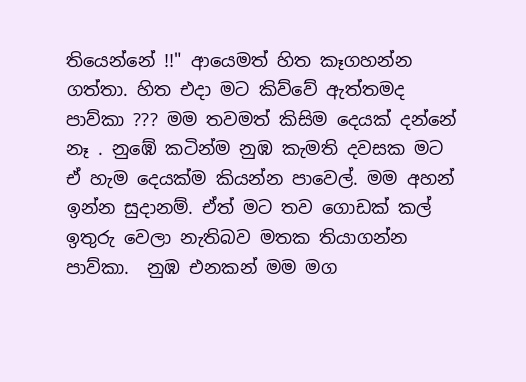තියෙන්නේ !!" ආයෙමත් හිත කෑගහන්න ගත්තා. හිත එදා මට කිව්වේ ඇත්තමද පාව්කා ??? මම තවමත් කිසිම දෙයක් දන්නේ නෑ . නුඹේ කටින්ම නුඹ කැමති දවසක මට ඒ හැම දෙයක්ම කියන්න පාවෙල්. මම අහන් ඉන්න සුදානම්. ඒත් මට තව ගොඩක් කල් ඉතුරු වෙලා නැතිබව මතක තියාගන්න පාව්කා.  නුඹ එනකන් මම මග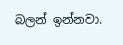බලන් ඉන්නවා.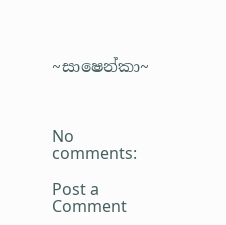~සාෂෙන්කා~



No comments:

Post a Comment